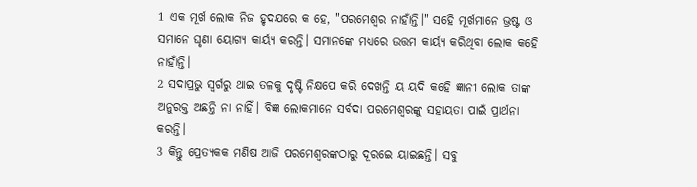1 ଏକ ମୂର୍ଖ ଲୋକ ନିଜ ହୃଦଯରେ କ ହେ, "ପରମେଶ୍ବର ନାହାଁନ୍ତି।" ସହେି ମୂର୍ଖମାନେ ଭ୍ରଷ୍ଟ ଓ ସମାନେ ଘୃଣା ୟୋଗ୍ଯ କାର୍ୟ୍ଯ କରନ୍ତି। ସମାନଙ୍କେ ମଧ୍ୟରେ ଉତ୍ତମ କାର୍ୟ୍ଯ କରିଥିବା ଲୋକ କହେି ନାହାଁନ୍ତି।
2 ସଦାପ୍ରଭୁ ସ୍ବର୍ଗରୁ ଥାଇ ତଳକୁ ଦୃଷ୍ଟି ନିକ୍ଷପେ କରି ଦେଖନ୍ତି ୟ ୟଦି କହେି ଜ୍ଞାନୀ ଲୋକ ତାଙ୍କ ଅନୁରକ୍ତ ଅଛନ୍ତି ନା ନାହିଁ। ବିଜ୍ଞ ଲୋକମାନେ ସର୍ବଦା ପରମେଶ୍ବରଙ୍କୁ ସହାୟତା ପାଇଁ ପ୍ରାର୍ଥନା କରନ୍ତି।
3 କିନ୍ତୁ ପ୍ରେତ୍ୟକକ ମଣିଷ ଆଜି ପରମେଶ୍ବରଙ୍କଠାରୁ ଦୂରଇେ ୟାଇଛନ୍ତି। ସବୁ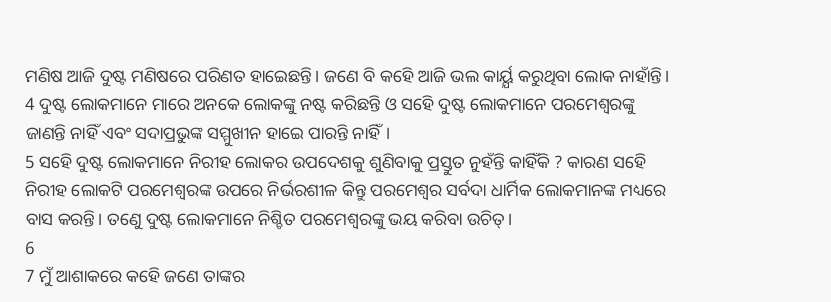ମଣିଷ ଆଜି ଦୁଷ୍ଟ ମଣିଷରେ ପରିଣତ ହାଇେଛନ୍ତି। ଜଣେ ବି କହେି ଆଜି ଭଲ କାର୍ୟ୍ଯ କରୁଥିବା ଲୋକ ନାହାଁନ୍ତି।
4 ଦୁଷ୍ଟ ଲୋକମାନେ ମାରେ ଅନକେ ଲୋକଙ୍କୁ ନଷ୍ଟ କରିଛନ୍ତି ଓ ସହେି ଦୁଷ୍ଟ ଲୋକମାନେ ପରମେଶ୍ବରଙ୍କୁ ଜାଣନ୍ତି ନାହିଁ ଏବଂ ସଦାପ୍ରଭୁଙ୍କ ସମ୍ମୁଖୀନ ହାଇେ ପାରନ୍ତି ନାହିଁ।
5 ସହେି ଦୁଷ୍ଟ ଲୋକମାନେ ନିରୀହ ଲୋକର ଉପଦେଶକୁ ଶୁଣିବାକୁ ପ୍ରସ୍ତୁତ ନୁହଁନ୍ତି କାହିଁକି ? କାରଣ ସହେି ନିରୀହ ଲୋକଟି ପରମେଶ୍ବରଙ୍କ ଉପରେ ନିର୍ଭରଶୀଳ କିନ୍ତୁ ପରମେଶ୍ବର ସର୍ବଦା ଧାର୍ମିକ ଲୋକମାନଙ୍କ ମଧ୍ୟରେ ବାସ କରନ୍ତି। ତଣେୁ ଦୁଷ୍ଟ ଲୋକମାନେ ନିଶ୍ଚିତ ପରମେଶ୍ବରଙ୍କୁ ଭୟ କରିବା ଉଚିତ୍।
6
7 ମୁଁ ଆଶାକରେ କହେି ଜଣେ ତାଙ୍କର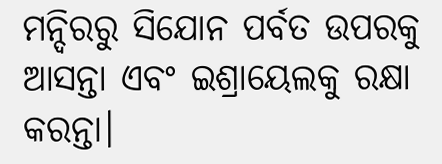ମନ୍ଦିରରୁ ସିଯୋନ ପର୍ବତ ଉପରକୁ ଆସନ୍ତା ଏବଂ ଇଶ୍ରାୟେଲକୁ ରକ୍ଷା କରନ୍ତା।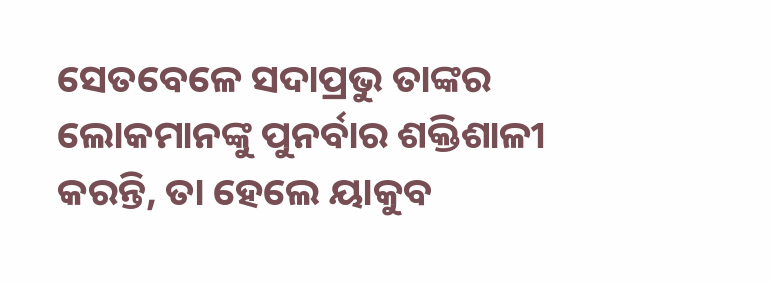ସେତବେଳେ ସଦାପ୍ରଭୁ ତାଙ୍କର ଲୋକମାନଙ୍କୁ ପୁନର୍ବାର ଶକ୍ତିଶାଳୀ କରନ୍ତି, ତା ହେଲେ ୟାକୁବ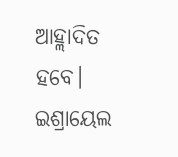ଆହ୍ଲାଦିତ ହବେ। ଇଶ୍ରାୟେଲ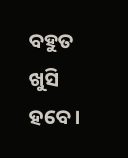ବହୁତ ଖୁସି ହବେ।